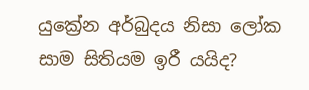යුක්‍රේන අර්බුදය නිසා ලෝක සාම සිතියම ඉරී යයිද?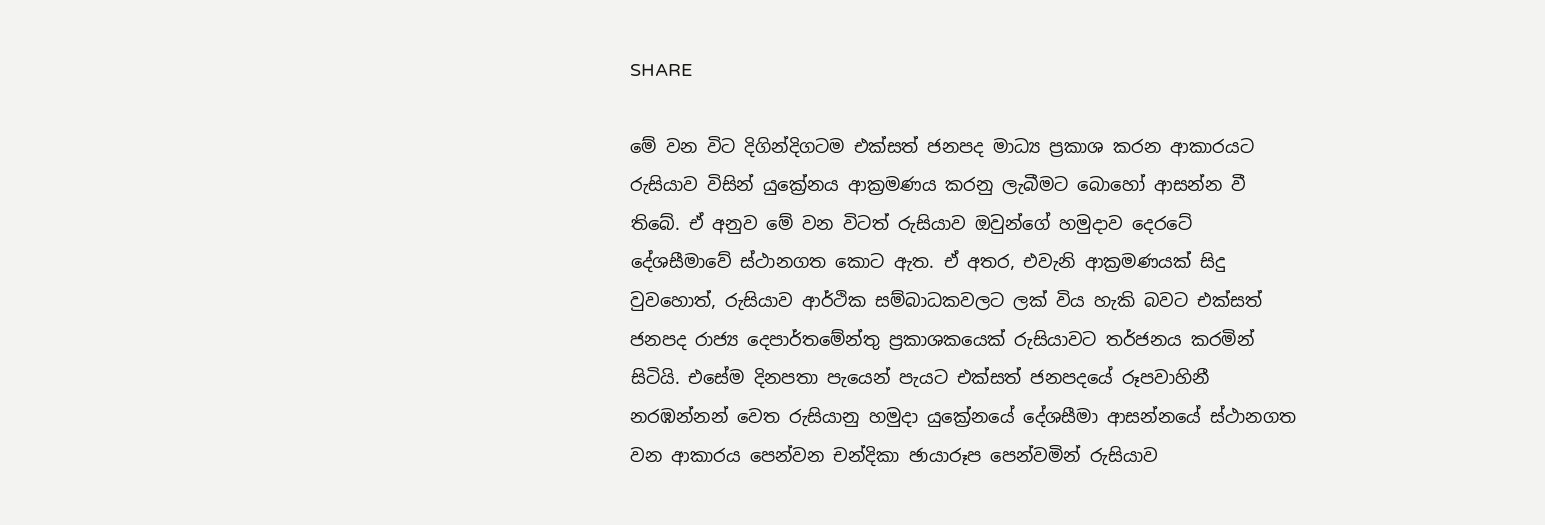SHARE

මේ වන විට දිගින්දිගටම එක්සත් ජනපද මාධ්‍ය ප්‍රකාශ කරන ආකාරයට රුසියාව විසින් යුක්‍රේනය ආක්‍රමණය කරනු ලැබීමට බොහෝ ආසන්න වී තිබේ. ඒ අනුව මේ වන විටත් රුසියාව ඔවුන්ගේ හමුදාව දෙරටේ දේශසීමාවේ ස්ථානගත කොට ඇත. ඒ අතර, එවැනි ආක්‍රමණයක් සිදු වුවහොත්, රුසියාව ආර්ථික සම්බාධකවලට ලක් විය හැකි බවට එක්සත් ජනපද රාජ්‍ය දෙපාර්තමේන්තු ප්‍රකාශකයෙක් රුසියාවට තර්ජනය කරමින් සිටියි. එසේම දිනපතා පැයෙන් පැයට එක්සත් ජනපදයේ රූපවාහිනී නරඹන්නන් වෙත රුසියානු හමුදා යුක්‍රේනයේ දේශසීමා ආසන්නයේ ස්ථානගත වන ආකාරය පෙන්වන චන්දිකා ඡායාරූප පෙන්වමින් රුසියාව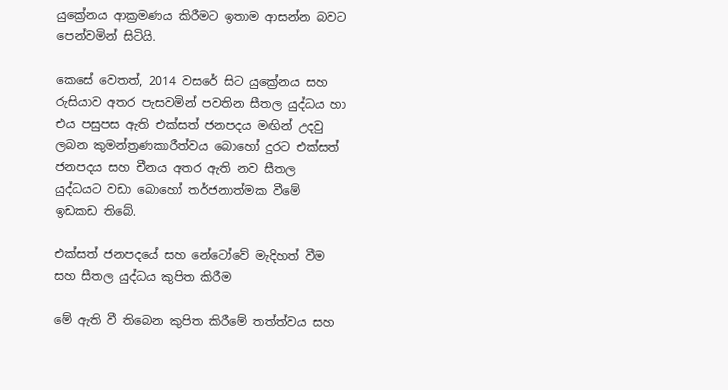යුක්‍රේනය ආක්‍රමණය කිරීමට ඉතාම ආසන්න බවට පෙන්වමින් සිටියි.

කෙසේ වෙතත්, 2014 වසරේ සිට යුක්‍රේනය සහ රුසියාව අතර පැසවමින් පවතින සීතල යුද්ධය හා එය පසුපස ඇති එක්සත් ජනපදය මඟින් උදවු ලබන කුමන්ත්‍රණකාරීත්වය බොහෝ දුරට එක්සත් ජනපදය සහ චීනය අතර ඇති නව සීතල යුද්ධයට වඩා බොහෝ තර්ජනාත්මක වීමේ ඉඩකඩ තිබේ.

එක්සත් ජනපදයේ සහ නේටෝවේ මැදිහත් වීම සහ සීතල යුද්ධය කුපිත කිරීම

මේ ඇති වී තිබෙන කුපිත කිරීමේ තත්ත්වය සහ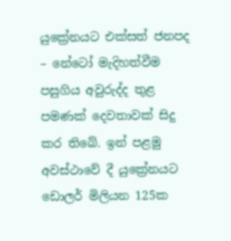යුක්‍රේනයට එක්සත් ජනපද – නේටෝ මැදිහත්වීම පසුගිය අවුරුද්ද තුළ පමණක් දෙවතාවක් සිදු කර තිබේ. ඉන් පළමු අවස්ථාවේ දී යුක්‍රේනයට ඩොලර් මිලියන 125ක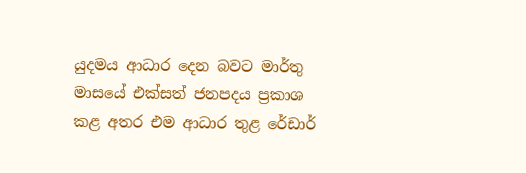යුදමය ආධාර දෙන බවට මාර්තු මාසයේ එක්සත් ජනපදය ප්‍රකාශ කළ අතර එම ආධාර තුළ රේඩාර්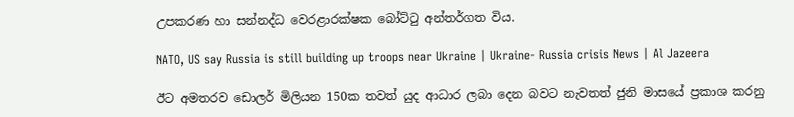උපකරණ හා සන්නද්ධ වෙරළාරක්ෂක බෝට්ටු අන්තර්ගත විය.

NATO, US say Russia is still building up troops near Ukraine | Ukraine- Russia crisis News | Al Jazeera

ඊට අමතරව ඩොලර් මිලියන 150ක තවත් යුද ආධාර ලබා දෙන බවට නැවතත් ජුනි මාසයේ ප්‍රකාශ කරනු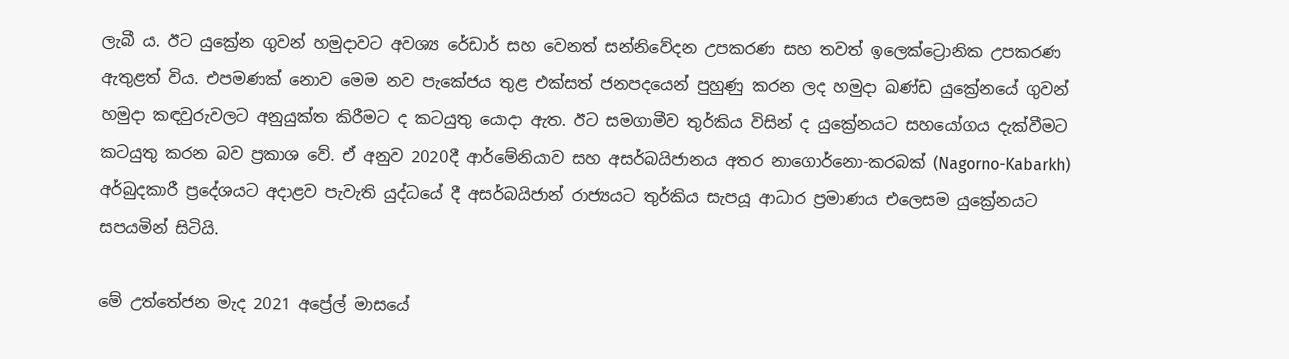ලැබී ය. ඊට යුක්‍රේන ගුවන් හමුදාවට අවශ්‍ය රේඩාර් සහ වෙනත් සන්නිවේදන උපකරණ සහ තවත් ඉලෙක්ට්‍රොනික උපකරණ ඇතුළත් විය. එපමණක් නොව මෙම නව පැකේජය තුළ එක්සත් ජනපදයෙන් පුහුණු කරන ලද හමුදා ඛණ්ඩ යුක්‍රේනයේ ගුවන් හමුදා කඳවුරුවලට අනුයුක්ත කිරීමට ද කටයුතු යොදා ඇත. ඊට සමගාමීව තුර්කිය විසින් ද යුක්‍රේනයට සහයෝගය දැක්වීමට කටයුතු කරන බව ප්‍රකාශ වේ. ඒ අනුව 2020දී ආර්මේනියාව සහ අසර්බයිජානය අතර නාගොර්නො-කරබක් (Nagorno-Kabarkh) අර්බුදකාරී ප්‍රදේශයට අදාළව පැවැති යුද්ධයේ දී අසර්බයිජාන් රාජ්‍යයට තුර්කිය සැපයූ ආධාර ප්‍රමාණය එලෙසම යුක්‍රේනයට සපයමින් සිටියි.

මේ උත්තේජන මැද 2021 අප්‍රේල් මාසයේ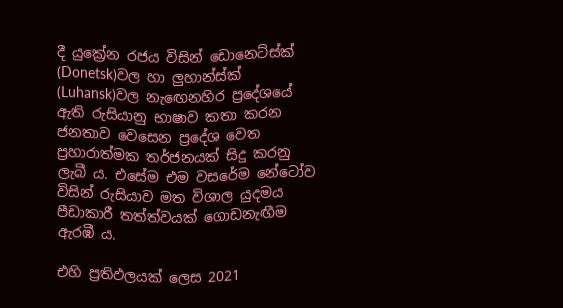දී යුක්‍රේන රජය විසින් ඩොනෙට්ස්ක් (Donetsk)වල හා ලුහාන්ස්ක් (Luhansk)වල නැඟෙනහිර ප්‍රදේශයේ ඇති රුසියානු භාෂාව කතා කරන ජනතාව වෙසෙන ප්‍රදේශ වෙත ප්‍රහාරාත්මක තර්ජනයක් සිදු කරනු ලැබී ය. එසේම එම වසරේම නේටෝව විසින් රුසියාව මත විශාල යුදමය පීඩාකාරී තත්ත්වයක් ගොඩනැඟීම ඇරඹී ය.

එහි ප්‍රතිඵලයක් ලෙස 2021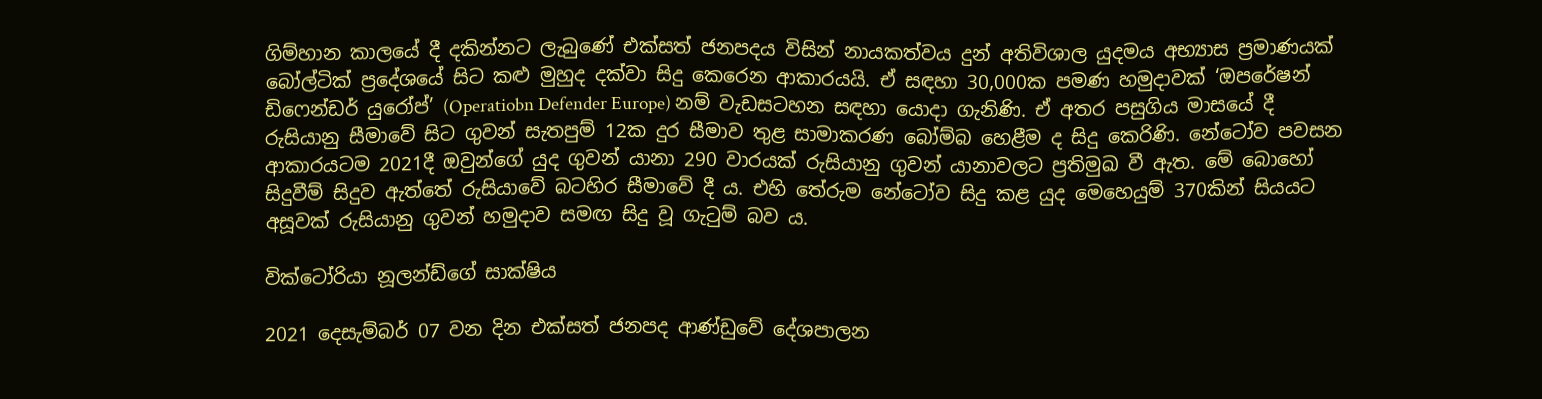ගිම්හාන කාලයේ දී දකින්නට ලැබුණේ එක්සත් ජනපදය විසින් නායකත්වය දුන් අතිවිශාල යුදමය අභ්‍යාස ප්‍රමාණයක් බෝල්ටික් ප්‍රදේශයේ සිට කළු මුහුද දක්වා සිදු කෙරෙන ආකාරයයි. ඒ සඳහා 30,000ක පමණ හමුදාවක් ‘ඔපරේෂන් ඩිෆෙන්ඩර් යුරෝප්’ (Operatiobn Defender Europe) නම් වැඩසටහන සඳහා යොදා ගැනිණි. ඒ අතර පසුගිය මාසයේ දී රුසියානු සීමාවේ සිට ගුවන් සැතපුම් 12ක දුර සීමාව තුළ සාමාකරණ බෝම්බ හෙළීම ද සිදු කෙරිණි. නේටෝව පවසන ආකාරයටම 2021දී ඔවුන්ගේ යුද ගුවන් යානා 290 වාරයක් රුසියානු ගුවන් යානාවලට ප්‍රතිමුඛ වී ඇත. මේ බොහෝ සිදුවීම් සිදුව ඇත්තේ රුසියාවේ බටහිර සීමාවේ දී ය. එහි තේරුම නේටෝව සිදු කළ යුද මෙහෙයුම් 370කින් සියයට අසූවක් රුසියානු ගුවන් හමුදාව සමඟ සිදු වූ ගැටුම් බව ය.

වික්ටෝරියා නූලන්ඩ්ගේ සාක්ෂිය

2021 දෙසැම්බර් 07 වන දින එක්සත් ජනපද ආණ්ඩුවේ දේශපාලන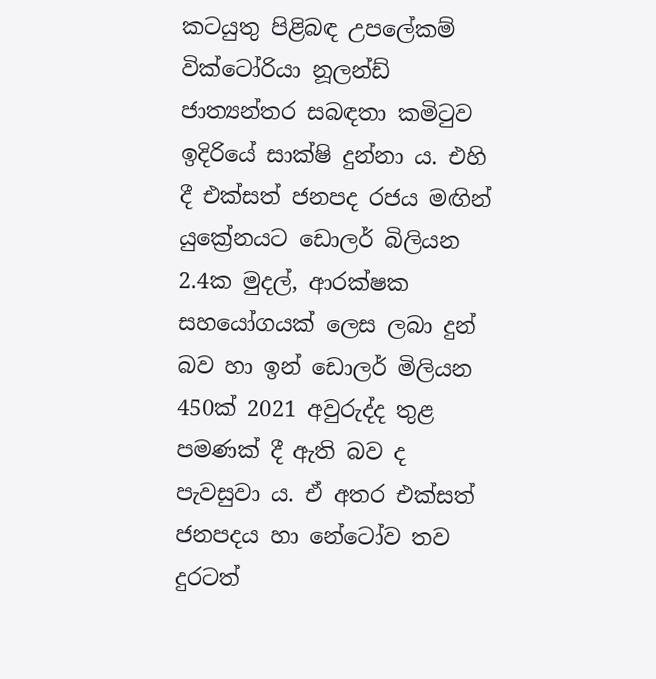කටයුතු පිළිබඳ උපලේකම් වික්ටෝරියා නූලන්ඩ් ජාත්‍යන්තර සබඳතා කමිටුව ඉදිරියේ සාක්ෂි දුන්නා ය. එහි දී එක්සත් ජනපද රජය මඟින් යුක්‍රේනයට ඩොලර් බිලියන 2.4ක මුදල්, ආරක්ෂක සහයෝගයක් ලෙස ලබා දුන් බව හා ඉන් ඩොලර් මිලියන 450ක් 2021 අවුරුද්ද තුළ පමණක් දී ඇති බව ද පැවසුවා ය. ඒ අතර එක්සත් ජනපදය හා නේටෝව තව දුරටත්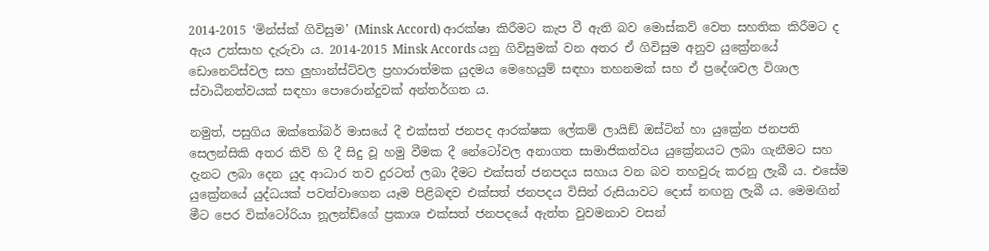2014-2015 ‘මින්ස්ක් ගිවිසුම’ (Minsk Accord) ආරක්ෂා කිරීමට කැප වී ඇති බව මොස්කව් වෙත සහතික කිරීමට ද ඇය උත්සාහ දැරුවා ය. 2014-2015 Minsk Accords යනු ගිවිසුමක් වන අතර ඒ ගිවිසුම අනුව යුක්‍රේනයේ ඩොනෙට්ස්වල සහ ලුහාන්ස්ට්වල ප්‍රහාරාත්මක යුදමය මෙහෙයුම් සඳහා තහනමක් සහ ඒ ප්‍රදේශවල විශාල ස්වාධීනත්වයක් සඳහා පොරොන්දුවක් අන්තර්ගත ය.

නමුත්, පසුගිය ඔක්තෝබර් මාසයේ දී එක්සත් ජනපද ආරක්ෂක ලේකම් ලායිඞ් ඔස්ටින් හා යුක්‍රේන ජනපති සෙලන්සිකි අතර කිව් හි දී සිදු වූ හමු වීමක දී නේටෝවල අනාගත සාමාජිකත්වය යුක්‍රේනයට ලබා ගැනීමට සහ දැනට ලබා දෙන යුද ආධාර තව දුරටත් ලබා දීමට එක්සත් ජනපදය සහාය වන බව තහවුරු කරනු ලැබී ය. එසේම යුක්‍රේනයේ යුද්ධයක් පවත්වාගෙන යෑම පිළිබඳව එක්සත් ජනපදය විසින් රුසියාවට දොස් නඟනු ලැබී ය. මෙමඟින් මීට පෙර වික්ටෝරියා නූලන්ඩ්ගේ ප්‍රකාශ එක්සත් ජනපදයේ ඇත්ත වුවමනාව වසන්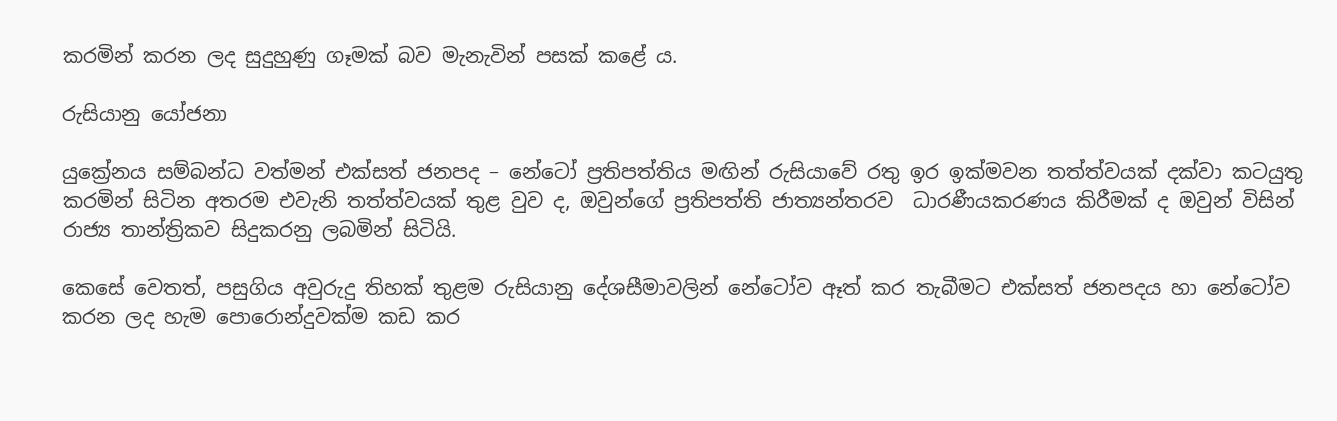කරමින් කරන ලද සුදුහුණු ගෑමක් බව මැනැවින් පසක් කළේ ය.

රුසියානු යෝජනා

යුක්‍රේනය සම්බන්ධ වත්මන් එක්සත් ජනපද – නේටෝ ප්‍රතිපත්තිය මඟින් රුසියාවේ රතු ඉර ඉක්මවන තත්ත්වයක් දක්වා කටයුතු කරමින් සිටින අතරම එවැනි තත්ත්වයක් තුළ වුව ද, ඔවුන්ගේ ප්‍රතිපත්ති ජාත්‍යන්තරව  ධාරණීයකරණය කිරීමක් ද ඔවුන් විසින් රාජ්‍ය තාන්ත්‍රිකව සිදුකරනු ලබමින් සිටියි.

කෙසේ වෙතත්, පසුගිය අවුරුදු තිහක් තුළම රුසියානු දේශසීමාවලින් නේටෝව ඈත් කර තැබීමට එක්සත් ජනපදය හා නේටෝව කරන ලද හැම පොරොන්දුවක්ම කඩ කර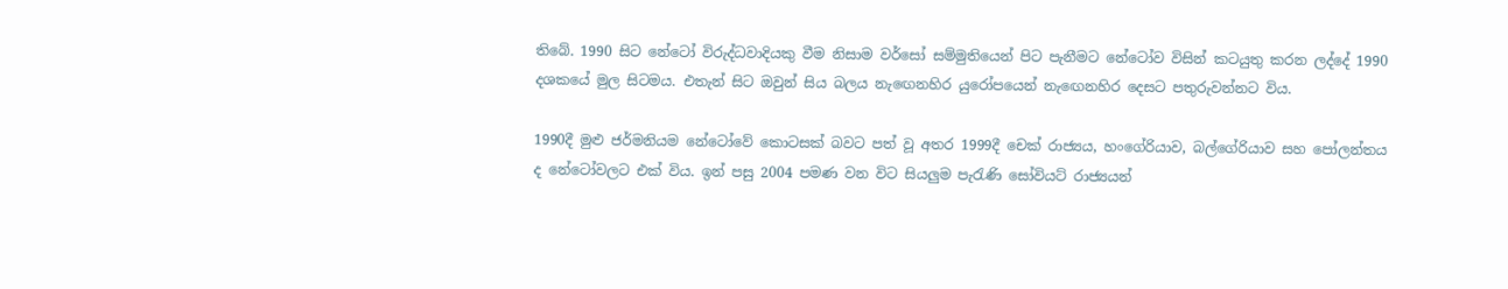තිබේ. 1990 සිට නේටෝ විරුද්ධවාදියකු වීම නිසාම වර්සෝ සම්මුතියෙන් පිට පැනීමට නේටෝව විසින් කටයුතු කරන ලද්දේ 1990 දශකයේ මුල සිටමය. එතැන් සිට ඔවුන් සිය බලය නැඟෙනහිර යුරෝපයෙන් නැඟෙනහිර දෙසට පතුරුවන්නට විය.

1990දී මුළු ජර්මනියම නේටෝවේ කොටසක් බවට පත් වූ අතර 1999දී චෙක් රාජ්‍යය, හංගේරියාව, බල්ගේරියාව සහ පෝලන්තය ද නේටෝවලට එක් විය. ඉන් පසු 2004 පමණ වන විට සියලුම පැරැණි සෝවියට් රාජ්‍යයන්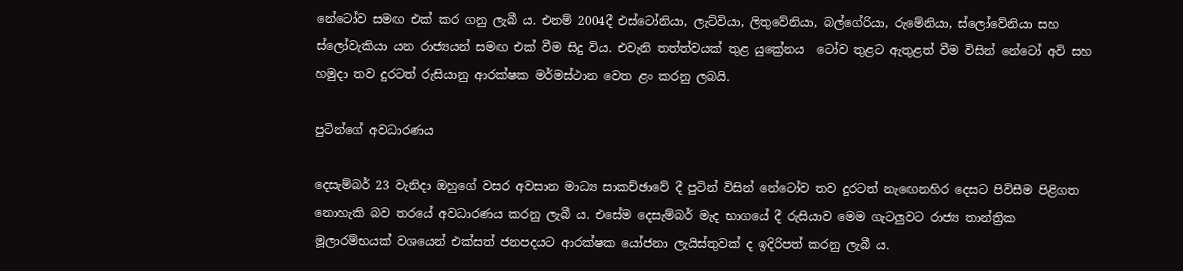නේටෝව සමඟ එක් කර ගනු ලැබී ය. එනම් 2004දී එස්ටෝනියා, ලැට්වියා, ලිතුවේනියා, බල්ගේරියා, රුමේනියා, ස්ලෝවේනියා සහ ස්ලෝවැකියා යන රාජ්‍යයන් සමඟ එක් වීම සිදු විය. එවැනි තත්ත්වයක් තුළ යුක්‍රේනය  ටෝව තුළට ඇතුළත් වීම විසින් නේටෝ අවි සහ හමුදා තව දුරටත් රුසියානු ආරක්ෂක මර්මස්ථාන වෙත ළං කරනු ලබයි.

පුටින්ගේ අවධාරණය

දෙසැම්බර් 23 වැනිදා ඔහුගේ වසර අවසාන මාධ්‍ය සාකච්ඡාවේ දී පුටින් විසින් නේටෝව තව දුරටත් නැඟෙනහිර දෙසට පිවිසීම පිළිගත නොහැකි බව තරයේ අවධාරණය කරනු ලැබී ය. එසේම දෙසැම්බර් මැද භාගයේ දී රුසියාව මෙම ගැටලුවට රාජ්‍ය තාන්ත්‍රික මූලාරම්භයක් වශයෙන් එක්සත් ජනපදයට ආරක්ෂක යෝජනා ලැයිස්තුවක් ද ඉදිරිපත් කරනු ලැබී ය.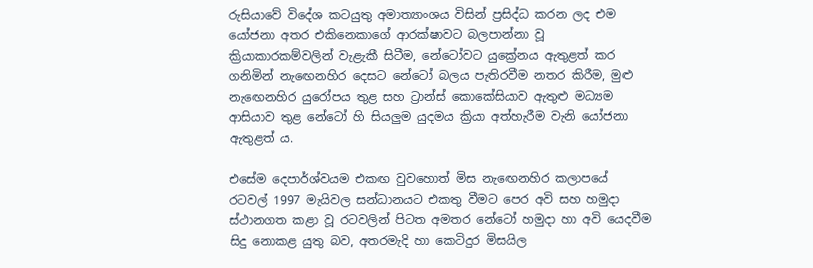රුසියාවේ විදේශ කටයුතු අමාත්‍යාංශය විසින් ප්‍රසිද්ධ කරන ලද එම යෝජනා අතර එකිනෙකාගේ ආරක්ෂාවට බලපාන්නා වූ ක්‍රියාකාරකම්වලින් වැළැකී සිටීම, නේටෝවට යුක්‍රේනය ඇතුළත් කර ගනිමින් නැඟෙනහිර දෙසට නේටෝ බලය පැතිරවීම නතර කිරීම, මුළු නැඟෙනහිර යුරෝපය තුළ සහ ට්‍රාන්ස් කොකේසියාව ඇතුළු මධ්‍යම ආසියාව තුළ නේටෝ හි සියලුම යුදමය ක්‍රියා අත්හැරීම වැනි යෝජනා ඇතුළත් ය.

එසේම දෙපාර්ශ්වයම එකඟ වුවහොත් මිස නැඟෙනහිර කලාපයේ රටවල් 1997 මැයිවල සන්ධානයට එකතු වීමට පෙර අවි සහ හමුදා ස්ථානගත කළා වූ රටවලින් පිටත අමතර නේටෝ හමුදා හා අවි යෙදවීම සිදු නොකළ යුතු බව, අතරමැදි හා කෙටිදුර මිසයිල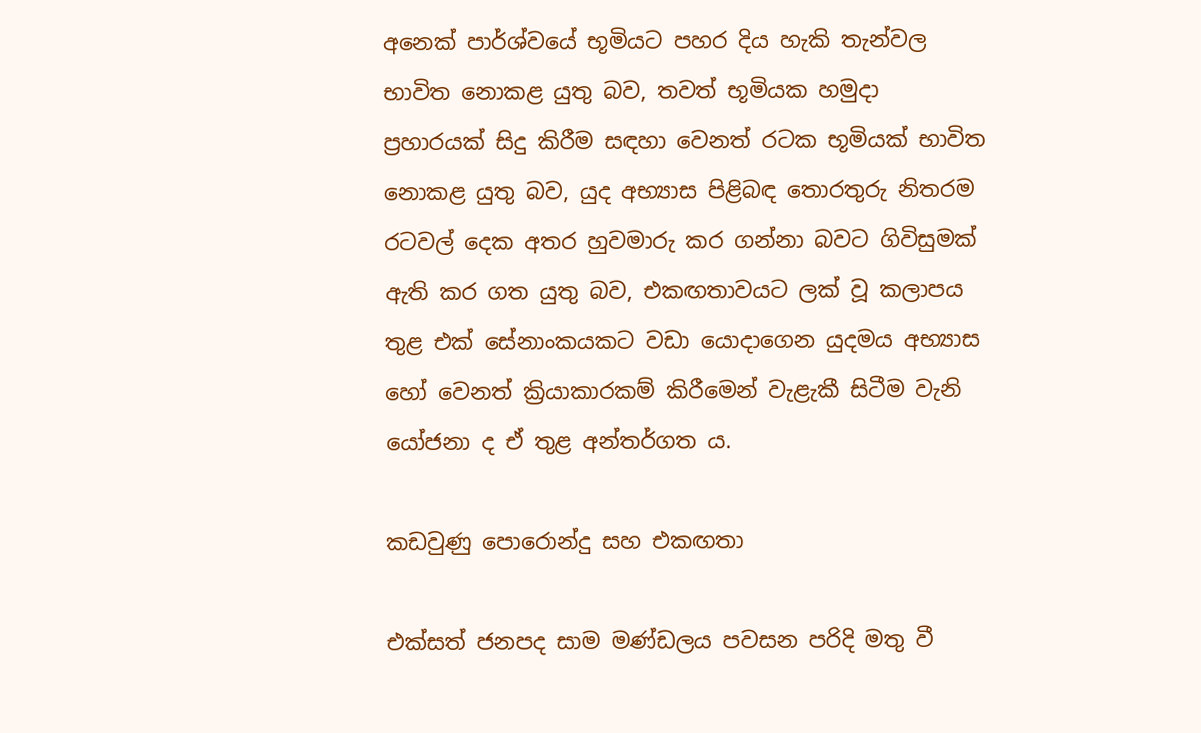අනෙක් පාර්ශ්වයේ භූමියට පහර දිය හැකි තැන්වල භාවිත නොකළ යුතු බව, තවත් භූමියක හමුදා ප්‍රහාරයක් සිදු කිරීම සඳහා වෙනත් රටක භූමියක් භාවිත නොකළ යුතු බව, යුද අභ්‍යාස පිළිබඳ තොරතුරු නිතරම රටවල් දෙක අතර හුවමාරු කර ගන්නා බවට ගිවිසුමක් ඇති කර ගත යුතු බව, එකඟතාවයට ලක් වූ කලාපය තුළ එක් සේනාංකයකට වඩා යොදාගෙන යුදමය අභ්‍යාස හෝ වෙනත් ක්‍රියාකාරකම් කිරීමෙන් වැළැකී සිටීම වැනි යෝජනා ද ඒ තුළ අන්තර්ගත ය.

කඩවුණු පොරොන්දු සහ එකඟතා

එක්සත් ජනපද සාම මණ්ඩලය පවසන පරිදි මතු වී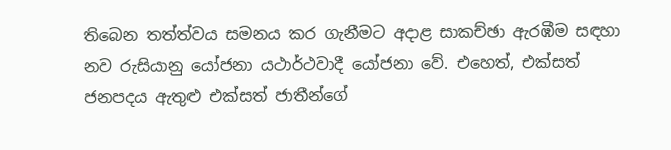තිබෙන තත්ත්වය සමනය කර ගැනීමට අදාළ සාකච්ඡා ඇරඹීම සඳහා නව රුසියානු යෝජනා යථාර්ථවාදී යෝජනා වේ. එහෙත්, එක්සත් ජනපදය ඇතුළු එක්සත් ජාතීන්ගේ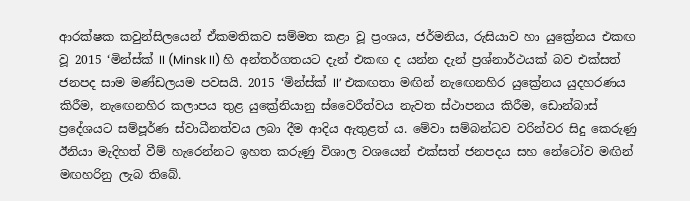ආරක්ෂක කවුන්සිලයෙන් ඒකමතිකව සම්මත කළා වූ ප්‍රංශය, ජර්මනිය, රුසියාව හා යුක්‍රේනය එකඟ වූ 2015 ‘මින්ස්ක් II (Minsk II) හි අන්තර්ගතයට දැන් එකඟ ද යන්න දැන් ප්‍රශ්නාර්ථයක් බව එක්සත් ජනපද සාම මණ්ඩලයම පවසයි. 2015 ‘මින්ස්ක් II’ එකඟතා මඟින් නැඟෙනහිර යුක්‍රේනය යුදහරණය කිරීම, නැඟෙනහිර කලාපය තුළ යුක්‍රේනියානු ස්වෛරීත්වය නැවත ස්ථාපනය කිරීම, ඩොන්බාස් ප්‍රදේශයට සම්පූර්ණ ස්වාධීනත්වය ලබා දීම ආදිය ඇතුළත් ය. මේවා සම්බන්ධව වරින්වර සිදු කෙරුණු ඊනියා මැදිහත් වීම් හැරෙන්නට ඉහත කරුණු විශාල වශයෙන් එක්සත් ජනපදය සහ නේටෝව මඟින් මඟහරිනු ලැබ තිබේ.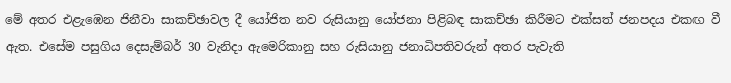මේ අතර එළැඹෙන ජිනීවා සාකච්ඡාවල දී යෝජිත නව රුසියානු යෝජනා පිළිබඳ සාකච්ඡා කිරීමට එක්සත් ජනපදය එකඟ වී ඇත. එසේම පසුගිය දෙසැම්බර් 30 වැනිදා ඇමෙරිකානු සහ රුසියානු ජනාධිපතිවරුන් අතර පැවැති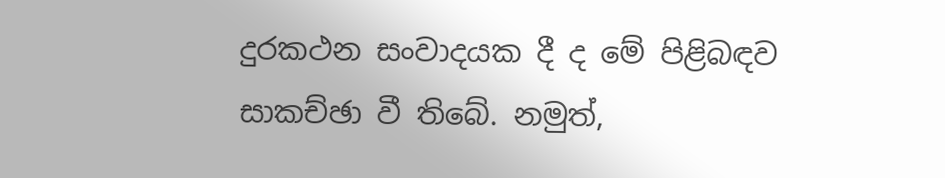දුරකථන සංවාදයක දී ද මේ පිළිබඳව සාකච්ඡා වී තිබේ. නමුත්,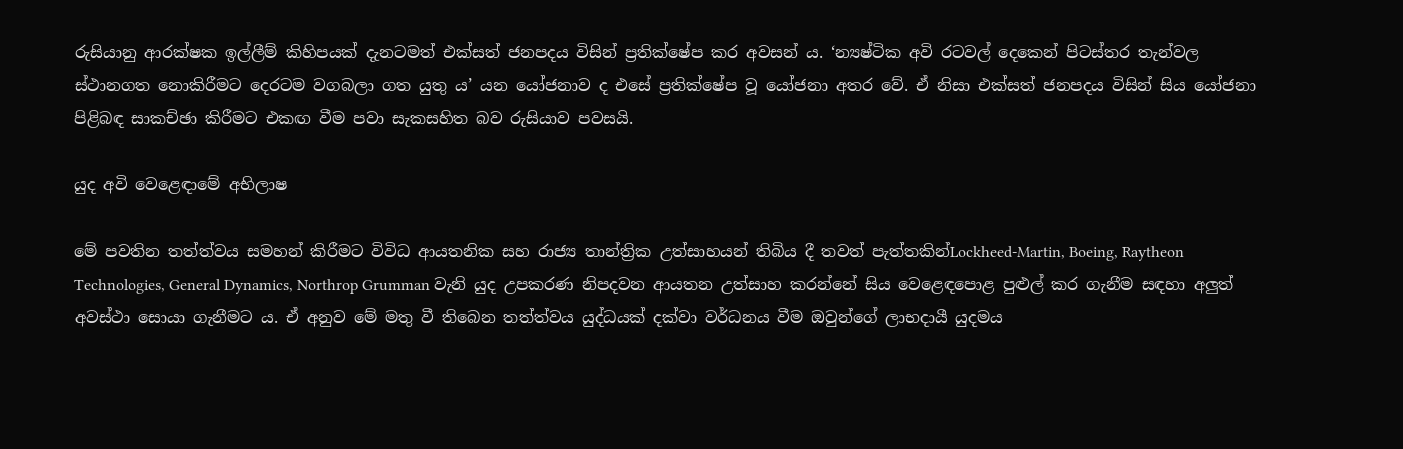රුසියානු ආරක්ෂක ඉල්ලීම් කිහිපයක් දැනටමත් එක්සත් ජනපදය විසින් ප්‍රතික්ෂේප කර අවසන් ය. ‘න්‍යෂ්ටික අවි රටවල් දෙකෙන් පිටස්තර තැන්වල ස්ථානගත නොකිරීමට දෙරටම වගබලා ගත යුතු ය’ යන යෝජනාව ද එසේ ප්‍රතික්ෂේප වූ යෝජනා අතර වේ. ඒ නිසා එක්සත් ජනපදය විසින් සිය යෝජනා පිළිබඳ සාකච්ඡා කිරීමට එකඟ වීම පවා සැකසහිත බව රුසියාව පවසයි.

යුද අවි වෙළෙඳාමේ අභිලාෂ

මේ පවතින තත්ත්වය සමහන් කිරීමට විවිධ ආයතනික සහ රාජ්‍ය තාන්ත්‍රික උත්සාහයන් තිබිය දී තවත් පැත්තකින්Lockheed-Martin, Boeing, Raytheon Technologies, General Dynamics, Northrop Grumman වැනි යුද උපකරණ නිපදවන ආයතන උත්සාහ කරන්නේ සිය වෙළෙඳපොළ පුළුල් කර ගැනීම සඳහා අලුත් අවස්ථා සොයා ගැනීමට ය. ඒ අනුව මේ මතු වී තිබෙන තත්ත්වය යුද්ධයක් දක්වා වර්ධනය වීම ඔවුන්ගේ ලාභදායී යුදමය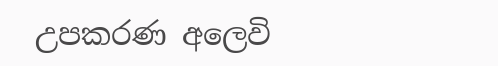උපකරණ අලෙවි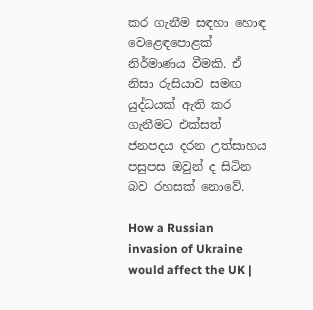කර ගැනීම සඳහා හොඳ වෙළෙඳපොළක් නිර්මාණය වීමකි. ඒ නිසා රුසියාව සමඟ යුද්ධයක් ඇති කර ගැනීමට එක්සත් ජනපදය දරන උත්සාහය පසුපස ඔවුන් ද සිටින බව රහසක් නොවේ.

How a Russian invasion of Ukraine would affect the UK |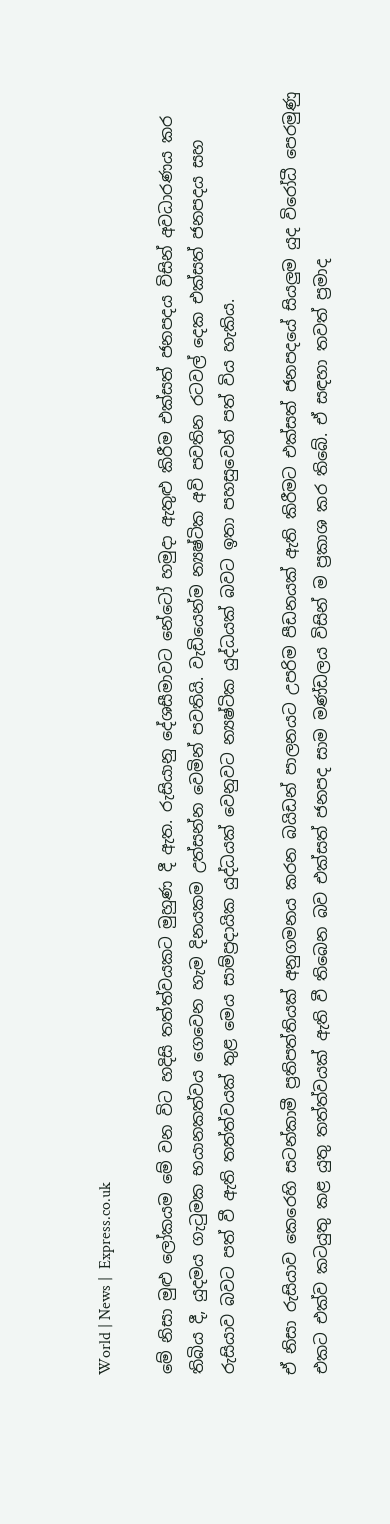World | News |  Express.co.uk

මේ නිසා මුළු ලෝකයම මේ වන විට හදිසි තත්ත්වයකට මුහුණ දී ඇත. රුසියානු දේශසීමාවට නේටෝ හමුදා ඇතුළු කිරීම එක්සත් ජනපදය විසින් අවධාරණය කර තිබිය දී, යුදමය ගැටුමක භයානකත්වය ගෙවෙන හැම දිනයකම උත්සන්න වෙමින් පවතියි. වැඩියෙන්ම න්‍යෂ්ටික අවි පවතින රටවල් දෙක එක්සත් ජනපදය සහ රුසියාව බවට පත් වී ඇති තත්ත්වයක් තුළ මෙය සාම්ප්‍රදායික යුද්ධයක් වෙනුවට න්‍යෂ්ටික යුද්ධයක් බවට ඉතා පහසුවෙන් පත් විය හැකිය.

ඒ නිසා රුසියාව කෙරෙහි සටන්කාමී ප්‍රතිපත්තියක් අනුගමනය කරන බයිඩන් පාලනයට උපරිම පීඩනයක් ඇති කිරීමට එක්සත් ජනපදයේ සියලුම යුද විරෝධී පෙරමුණු එකට එක්ව කටයුතු කළ යුතු තත්ත්වයක් ඇති වී තිබෙන බව එක්සත් ජනපද සාම මණ්ඩලය විසින් ම ප්‍රකාශ කර තිබේ. ඒ සඳහා තවත් ප්‍රමාද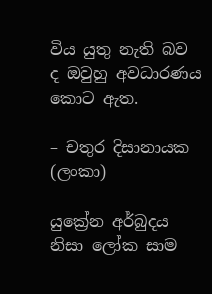විය යුතු නැති බව ද ඔවුහු අවධාරණය කොට ඇත.

– චතුර දිසානායක (ලංකා)

යුක්‍රේන අර්බුදය නිසා ලෝක සාම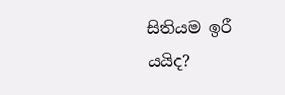සිතියම ඉරී යයිද?